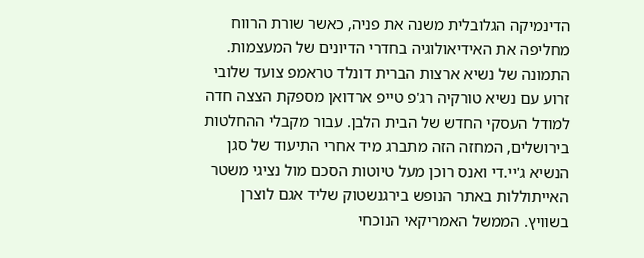הדינמיקה הגלובלית משנה את פניה, כאשר שורת הרווח מחליפה את האידיאולוגיה בחדרי הדיונים של המעצמות. התמונה של נשיא ארצות הברית דונלד טראמפ צועד שלובי זרוע עם נשיא טורקיה רג'פ טייפ ארדואן מספקת הצצה חדה למודל העסקי החדש של הבית הלבן. עבור מקבלי ההחלטות בירושלים, המחזה הזה מתברג מיד אחרי התיעוד של סגן הנשיא ג'יי.די ואנס רוכן מעל טיוטות הסכם מול נציגי משטר האייתוללות באתר הנופש בירגנשטוק שליד אגם לוצרן בשוויץ. הממשל האמריקאי הנוכחי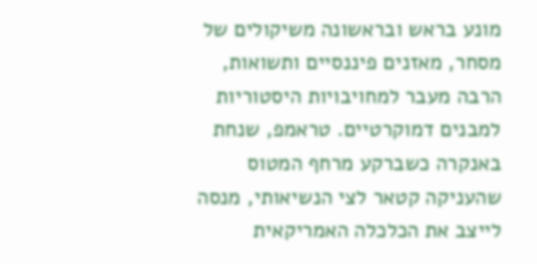מונע בראש ובראשונה משיקולים של מסחר, מאזנים פיננסיים ותשואות, הרבה מעבר למחויבויות היסטוריות למבנים דמוקרטיים. טראמפ, שנחת באנקרה כשברקע מרחף המטוס שהעניקה קטאר לצי הנשיאותי, מנסה לייצב את הכלכלה האמריקאית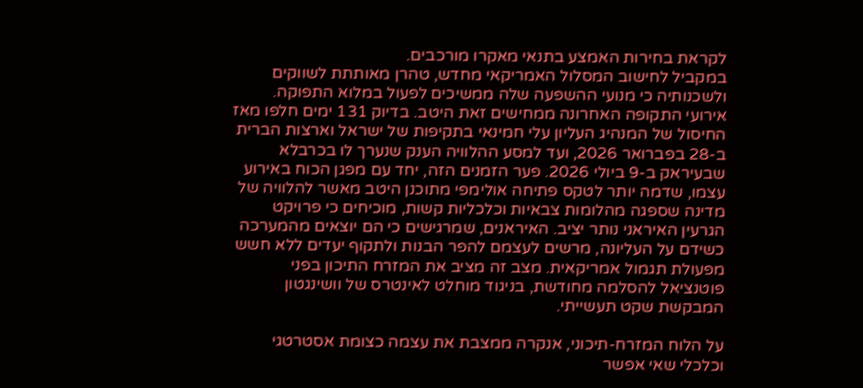לקראת בחירות האמצע בתנאי מאקרו מורכבים.
במקביל לחישוב המסלול האמריקאי מחדש, טהרן מאותתת לשווקים ולשכנותיה כי מנועי ההשפעה שלה ממשיכים לפעול במלוא התפוקה. אירועי התקופה האחרונה ממחישים זאת היטב. בדיוק 131 ימים חלפו מאז החיסול של המנהיג העליון עלי חמינאי בתקיפות של ישראל וארצות הברית ב-28 בפברואר 2026, ועד למסע ההלוויה הענק שנערך לו בכרבלא שבעיראק ב-9 ביולי 2026. פער הזמנים הזה, יחד עם מפגן הכוח באירוע עצמו, שדמה יותר לטקס פתיחה אולימפי מתוכנן היטב מאשר להלוויה של מדינה שספגה מהלומות צבאיות וכלכליות קשות, מוכיחים כי פרויקט הגרעין האיראני נותר יציב. האיראנים, שמרגישים כי הם יוצאים מהמערכה כשידם על העליונה, מרשים לעצמם להפר הבנות ולתקוף יעדים ללא חשש מפעולת תגמול אמריקאית. מצב זה מציב את המזרח התיכון בפני פוטנציאל להסלמה מחודשת, בניגוד מוחלט לאינטרס של וושינגטון המבקשת שקט תעשייתי.

על הלוח המזרח-תיכוני, אנקרה ממצבת את עצמה כצומת אסטרטגי וכלכלי שאי אפשר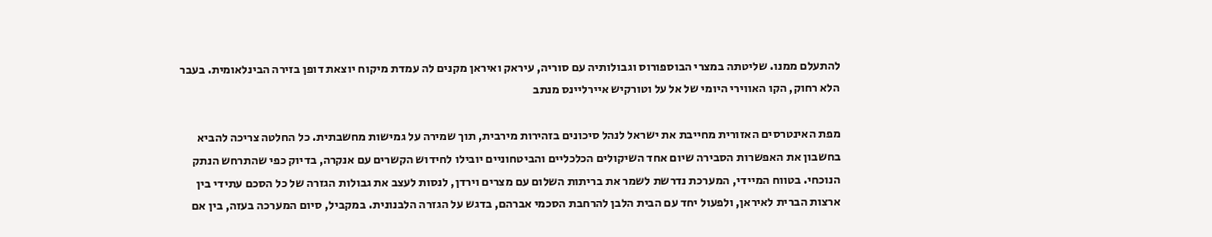להתעלם ממנו. שליטתה במצרי הבוספורוס וגבולותיה עם סוריה, עיראק ואיראן מקנים לה עמדת מיקוח יוצאת דופן בזירה הבינלאומית. בעבר הלא רחוק, הקו האווירי היומי של אל על וטורקיש איירליינס מנתב

מפת האינטרסים האזורית מחייבת את ישראל לנהל סיכונים בזהירות מירבית, תוך שמירה על גמישות מחשבתית. כל החלטה צריכה להביא בחשבון את האפשרות הסבירה שיום אחד השיקולים הכלכליים והביטחוניים יובילו לחידוש הקשרים עם אנקרה, בדיוק כפי שהתרחש הנתק הנוכחי. בטווח המיידי, המערכת נדרשת לשמר את בריתות השלום עם מצרים וירדן, לנסות לעצב את גבולות הגזרה של כל הסכם עתידי בין ארצות הברית לאיראן, ולפעול יחד עם הבית הלבן להרחבת הסכמי אברהם, בדגש על הגזרה הלבנונית. במקביל, סיום המערכה בעזה, בין אם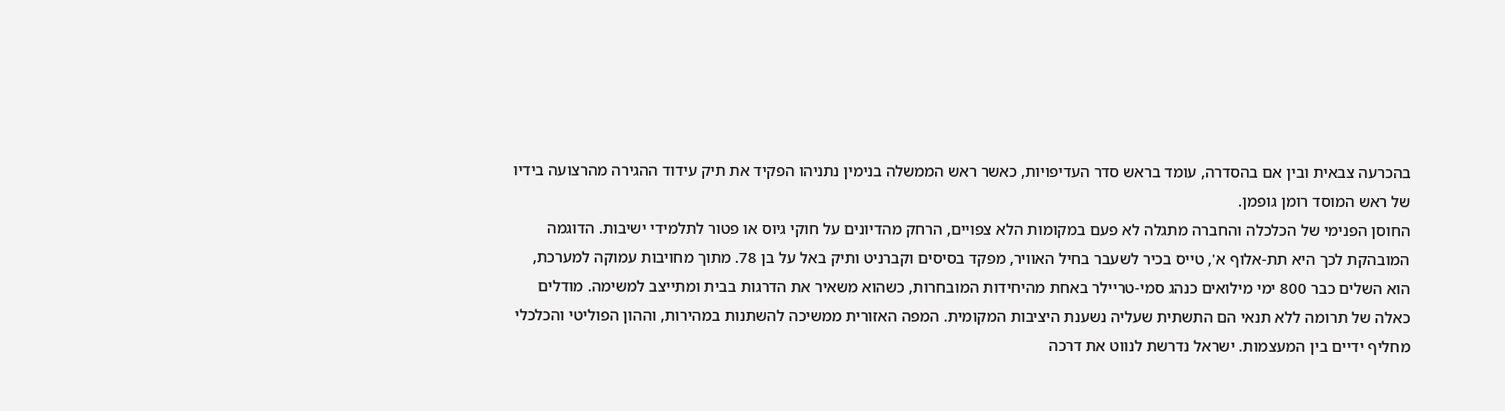בהכרעה צבאית ובין אם בהסדרה, עומד בראש סדר העדיפויות, כאשר ראש הממשלה בנימין נתניהו הפקיד את תיק עידוד ההגירה מהרצועה בידיו של ראש המוסד רומן גופמן.
החוסן הפנימי של הכלכלה והחברה מתגלה לא פעם במקומות הלא צפויים, הרחק מהדיונים על חוקי גיוס או פטור לתלמידי ישיבות. הדוגמה המובהקת לכך היא תת-אלוף א', טייס בכיר לשעבר בחיל האוויר, מפקד בסיסים וקברניט ותיק באל על בן 78. מתוך מחויבות עמוקה למערכת, הוא השלים כבר 800 ימי מילואים כנהג סמי-טריילר באחת מהיחידות המובחרות, כשהוא משאיר את הדרגות בבית ומתייצב למשימה. מודלים כאלה של תרומה ללא תנאי הם התשתית שעליה נשענת היציבות המקומית. המפה האזורית ממשיכה להשתנות במהירות, וההון הפוליטי והכלכלי מחליף ידיים בין המעצמות. ישראל נדרשת לנווט את דרכה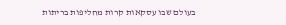בעולם שבו עסקאות קרות מחליפות בריתות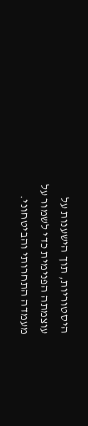היסטוריות, תוך הישענות על עוצמתה הפנימית כדי לשמור על מעמדה התחרותי והביטחוני.